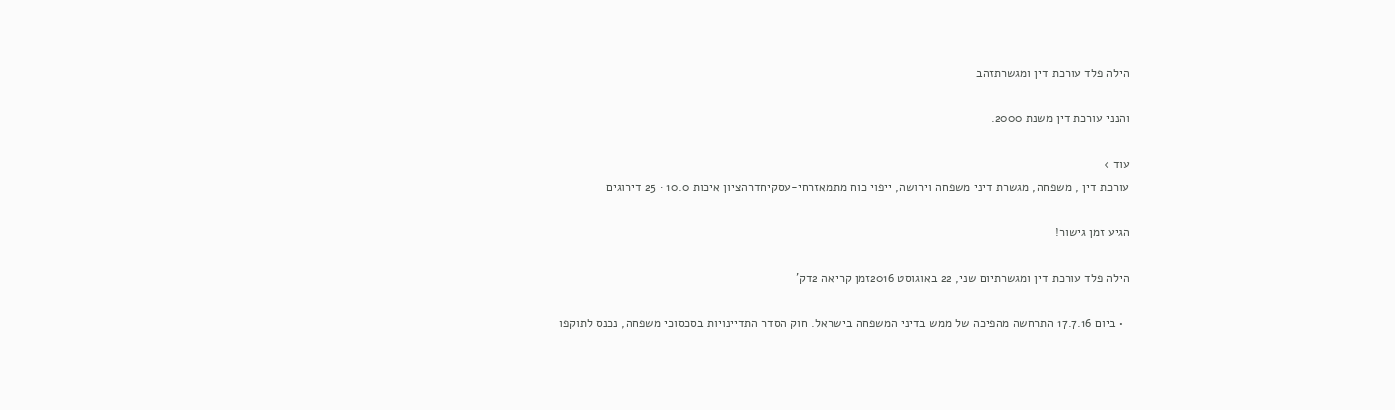הילה פלד עורכת דין ומגשרתזהב

והנני עורכת דין משנת 2000.

עוד ›
עורכת דין , משפחה, מגשרת דיני משפחה וירושה, ייפוי כוח מתמאזרחי-עסקיחדרהציון איכות 10.0 · 25 דירוגים

הגיע זמן גישור!

הילה פלד עורכת דין ומגשרתיום שני, 22 באוגוסט 2016זמן קריאה 2דק'

  • ביום 17.7.16 התרחשה מהפיכה של ממש בדיני המשפחה בישראל. חוק הסדר התדיינויות בסכסוכי משפחה, נכנס לתוקפו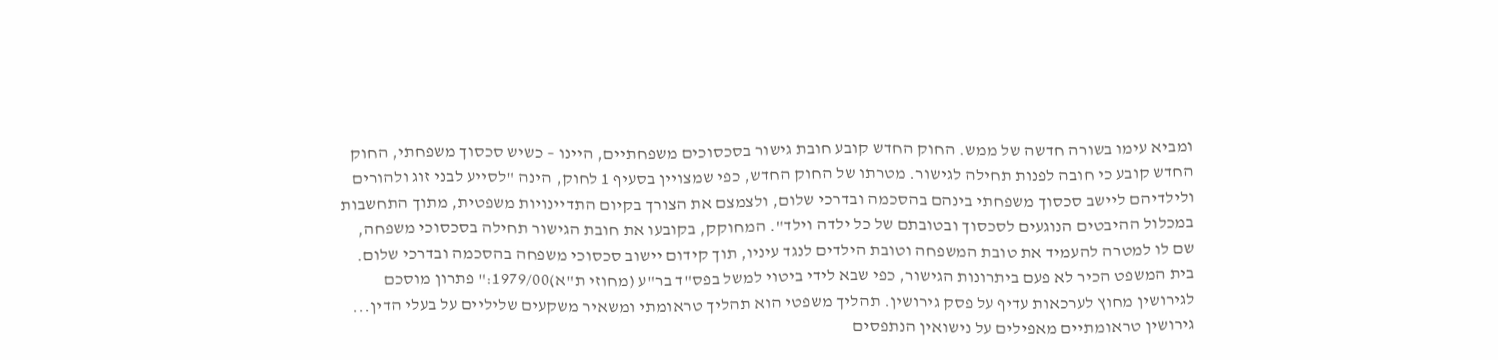ומביא עימו בשורה חדשה של ממש. החוק החדש קובע חובת גישור בסכסוכים משפחתיים, היינו – כשיש סכסוך משפחתי, החוק החדש קובע כי חובה לפנות תחילה לגישור. מטרתו של החוק החדש, כפי שמצויין בסעיף 1 לחוק, הינה "לסייע לבני זוג ולהורים ולילדיהם ליישב סכסוך משפחתי בינהם בהסכמה ובדרכי שלום, ולצמצם את הצורך בקיום התדיינויות משפטית, מתוך התחשבות במכלול ההיבטים הנוגעים לסכסוך ובטובתם של כל ילדה וילד". המחוקק, בקובעו את חובת הגישור תחילה בסכסוכי משפחה, שם לו למטרה להעמיד את טובת המשפחה וטובת הילדים לנגד עיניו, תוך קידום יישוב סכסוכי משפחה בהסכמה ובדרכי שלום. בית המשפט הכיר לא פעם ביתרונות הגישור, כפי שבא לידי ביטוי למשל בפס"ד בר"ע (מחוזי ת"א)1979/00:" פתרון מוסכם לגירושין מחוץ לערכאות עדיף על פסק גירושין. תהליך משפטי הוא תהליך טראומתי ומשאיר משקעים שליליים על בעלי הדין... גירושין טראומתיים מאפילים על נישואין הנתפסים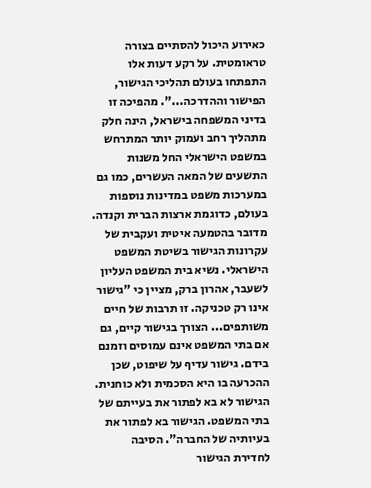כאירוע היכול להסתיים בצורה טראומטית. על רקע דעות אלו התפתחו בעולם תהליכי הגישור, הפישור וההדרכה...". מהפיכה זו בדיני המשפחה בישראל, הינה חלק מתהליך רחב ועמוק יותר המתרחש במשפט הישראלי החל משנות התשעים של המאה העשרים, כמו גם במערכות משפט במדינות נוספות בעולם, כדוגמת ארצות הברית וקנדה. מדובר בהטמעה איטית ועקבית של עקרונות הגישור בשיטת המשפט הישראלי. נשיא בית המשפט העליון לשעבר, אהרון ברק, מציין כי "גישור אינו רק טכניקה. זו תרבות של חיים משותפים... הצורך בגישור קיים, גם אם בתי המשפט אינם עמוסים וזמנם בידם. גישור עדיף על שיפוט, שכן ההכרעה בו היא הסכמית ולא כוחנית. הגישור לא בא לפתור את בעייתם של בתי המשפט. הגישור בא לפתור את בעיותיה של החברה". הסיבה לחדירת הגישור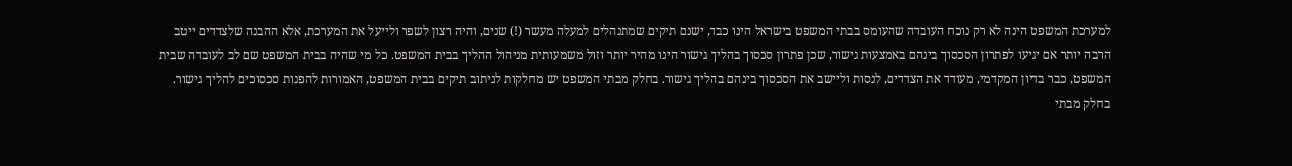למערכת המשפט הינה לא רק נוכח העובדה שהעומס בבתי המשפט בישראל הינו כבד, ישנם תיקים שמתנהלים למעלה מעשר (!) שנים, והיה רצון לשפר ולייעל את המערכת, אלא ההבנה שלצדדים ייטב הרבה יותר אם יגיעו לפתרון הסכסוך בינהם באמצעות גישור, שכן פתרון סכסוך בהליך גישור הינו מהיר יותר וזול משמעותית מניהול ההליך בבית המשפט. כל מי שהיה בבית המשפט שם לב לעובדה שבית המשפט, כבר בדיון המקדמי, מעודד את הצדדים, לנסות וליישב את הסכסוך בינהם בהליך גישור. בחלק מבתי המשפט יש מחלקות לניתוב תיקים בבית המשפט, האמורות להפנות סכסוכים להליך גישור. בחלק מבתי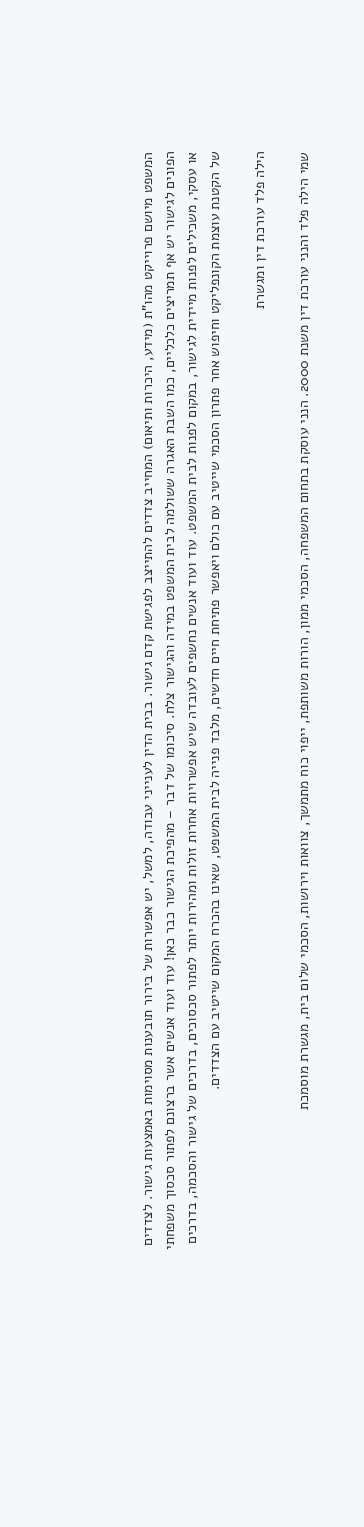המשפט מיושם פרוייקט מהו"ת (מידע, היכרות ותיאום) המחייב צדדים להתייצב לפגישת קדם גישור. בבית הדין לענייני עבודה, למשל, יש אפשרות של בירור תובענות מסוימות באמצעות גישור. לצדדים הפונים לגישור יש אף תמריצים כלכליים, כמו השבת האגרה ששולמה לבית המשפט במידה והגישור צלח. סיכומו של דבר – מהפיכת הגישור כבר כאן! עוד ועוד אנשים אשר ברצונם לפתור סכסוך משפחתי או עסקי, משכילים לפנות מיידית לגישור, במקום לפנות לבית המשפט. עוד ועוד אנשים נחשפים לעובדה שיש אפשרויות אחרות זולות ומהירות יותר לפתור סכסוכים, בדרכים של גישור והסכמה, בדרכים של הקטנת עוצמת הקונפליקט וחיפוש אחר פתרון הסכמי שייטיב עם כולם ויאפשר פתיחת חיים חדשים, מלבד פנייה לבית המשפט, שאינו בהכרח המקום שייטיב עם הצדדים.

הילה פלד עורכת דין ומגשרת

שמי הילה פלד והנני עורכת דין משנת 2000. הנני עוסקת בתחום המשפחה, הסכמי ממון, הורות משותפת, ייפוי כוח מתמשך, צוואות וירושות, הסכמי שלום בית, מגשרת מוסמכת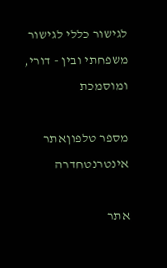לגישור כללי לגישור משפחתי ובין - דורי, ומוסמכת

מספר טלפוןאתר אינטרנטחדרה

אתר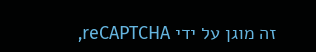זה מוגן על ידי reCAPTCHA,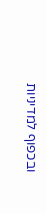ובכפוף למדיניות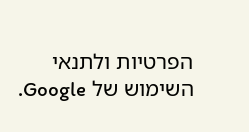הפרטיות ולתנאי השימוש של Google.